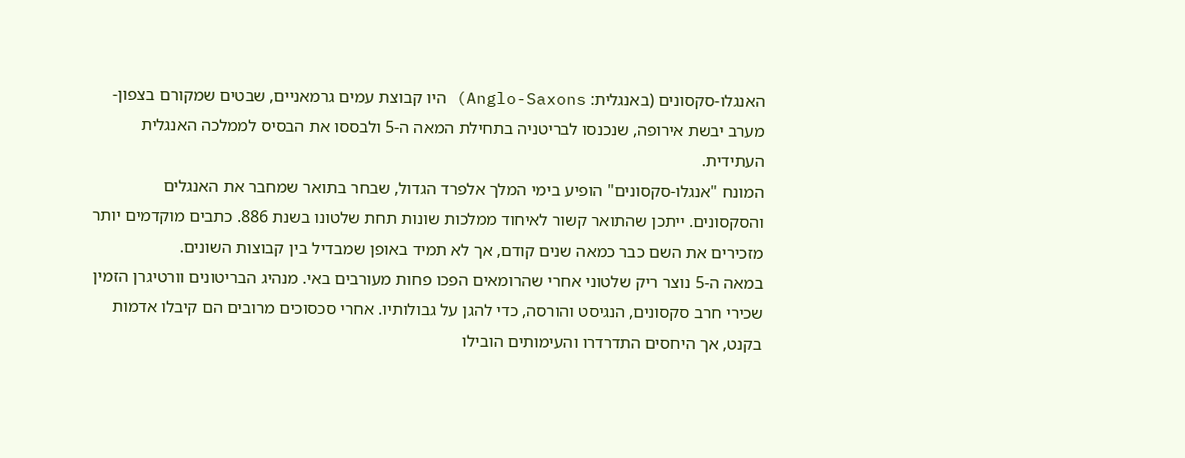האנגלו-סקסונים (באנגלית: Anglo-Saxons) היו קבוצת עמים גרמאניים, שבטים שמקורם בצפון-מערב יבשת אירופה, שנכנסו לבריטניה בתחילת המאה ה-5 ולבססו את הבסיס לממלכה האנגלית העתידית.
המונח "אנגלו-סקסונים" הופיע בימי המלך אלפרד הגדול, שבחר בתואר שמחבר את האנגלים והסקסונים. ייתכן שהתואר קשור לאיחוד ממלכות שונות תחת שלטונו בשנת 886. כתבים מוקדמים יותר מזכירים את השם כבר כמאה שנים קודם, אך לא תמיד באופן שמבדיל בין קבוצות השונים.
במאה ה-5 נוצר ריק שלטוני אחרי שהרומאים הפכו פחות מעורבים באי. מנהיג הבריטונים וורטיגרן הזמין שכירי חרב סקסונים, הנגיסט והורסה, כדי להגן על גבולותיו. אחרי סכסוכים מרובים הם קיבלו אדמות בקנט, אך היחסים התדרדרו והעימותים הובילו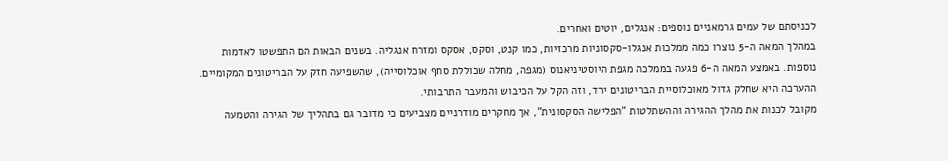לכניסתם של עמים גרמאניים נוספים: אנגלים, יוטים ואחרים.
במהלך המאה ה-5 נוצרו כמה ממלכות אנגלו-סקסוניות מרכזיות, כמו קנט, וסקס, אסקס ומזרח אנגליה. בשנים הבאות הם התפשטו לאדמות נוספות. באמצע המאה ה-6 פגעה בממלכה מגפת היוסטיניאנוס (מגפה, מחלה שכוללת סחף אוכלוסייה), שהשפיעה חזק על הבריטונים המקומיים. ההערכה היא שחלק גדול מאוכלוסיית הבריטונים ירד, וזה הקל על הכיבוש והמעבר התרבותי.
מקובל לכנות את מהלך ההגירה וההשתלטות "הפלישה הסקסונית", אך מחקרים מודרניים מצביעים כי מדובר גם בתהליך של הגירה והטמעה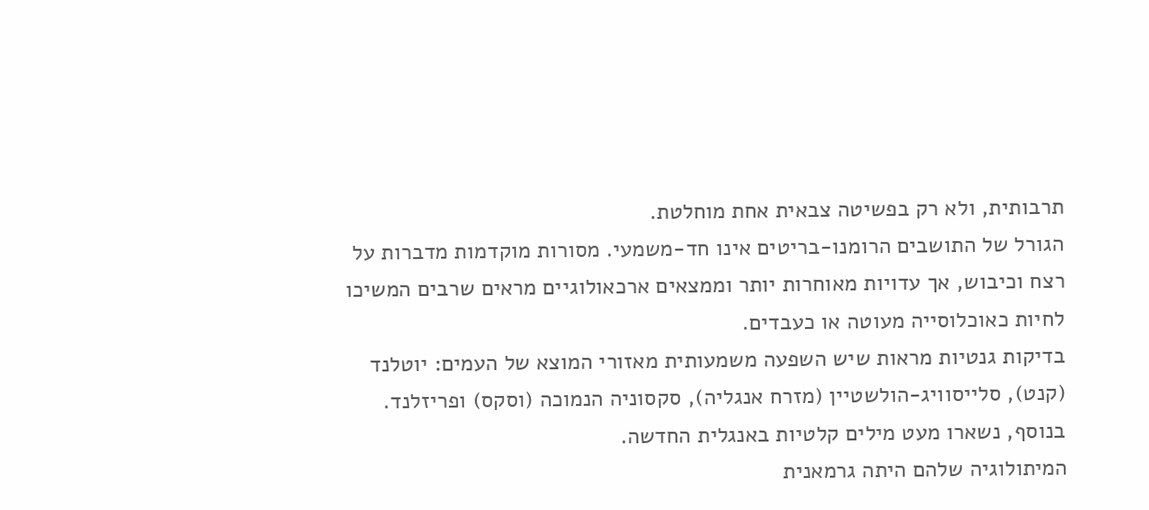תרבותית, ולא רק בפשיטה צבאית אחת מוחלטת.
הגורל של התושבים הרומנו-בריטים אינו חד-משמעי. מסורות מוקדמות מדברות על רצח וכיבוש, אך עדויות מאוחרות יותר וממצאים ארכאולוגיים מראים שרבים המשיכו לחיות כאוכלוסייה מעוטה או כעבדים.
בדיקות גנטיות מראות שיש השפעה משמעותית מאזורי המוצא של העמים: יוטלנד (קנט), סלייסוויג-הולשטיין (מזרח אנגליה), סקסוניה הנמוכה (וסקס) ופריזלנד. בנוסף, נשארו מעט מילים קלטיות באנגלית החדשה.
המיתולוגיה שלהם היתה גרמאנית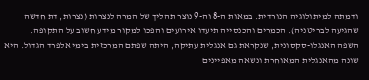ודמתה למיתולוגיה הנורדית. במאות ה-8 וה-9 נוצר תהליך של המרה לנצרות (נצרות, דת חדשה שהגיעה לבריטניה). הכמרים והכנסייה תיעדו אירועים והפכו למקור מידע חשוב על התקופה.
השפה האנגלו-סקסונית, שנקראת גם אנגלית עתיקה, היתה שפתם המרכזית בימי אלפרד הגדול. היא שונה מהאנגלית המאוחרת ונשאה מאפיינים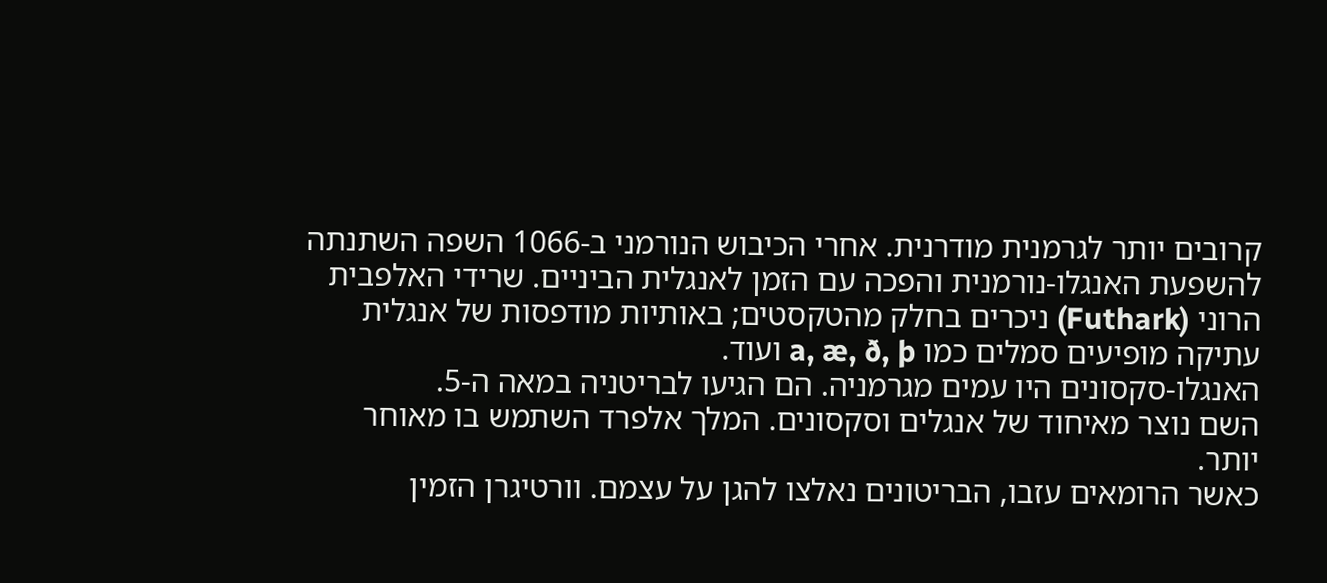קרובים יותר לגרמנית מודרנית. אחרי הכיבוש הנורמני ב-1066 השפה השתנתה להשפעת האנגלו-נורמנית והפכה עם הזמן לאנגלית הביניים. שרידי האלפבית הרוני (Futhark) ניכרים בחלק מהטקסטים; באותיות מודפסות של אנגלית עתיקה מופיעים סמלים כמו a, æ, ð, þ ועוד.
האנגלו-סקסונים היו עמים מגרמניה. הם הגיעו לבריטניה במאה ה-5.
השם נוצר מאיחוד של אנגלים וסקסונים. המלך אלפרד השתמש בו מאוחר יותר.
כאשר הרומאים עזבו, הבריטונים נאלצו להגן על עצמם. וורטיגרן הזמין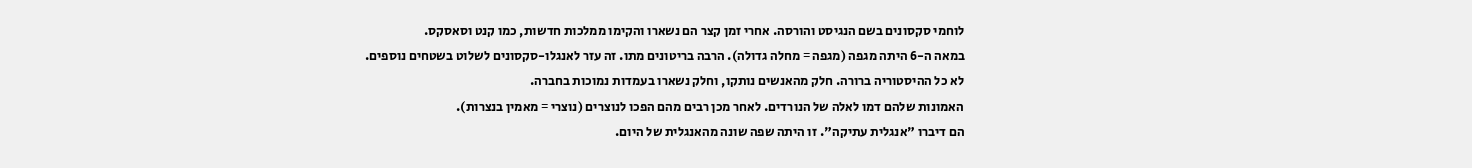לוחמי סקסונים בשם הנגיסט והורסה. אחרי זמן קצר הם נשארו והקימו ממלכות חדשות, כמו קנט וסאסקס.
במאה ה-6 היתה מגפה (מגפה = מחלה גדולה). הרבה בריטונים מתו. זה עזר לאנגלו-סקסונים לשלוט בשטחים נוספים.
לא כל ההיסטוריה ברורה. חלק מהאנשים נותקו, וחלק נשארו בעמדות נמוכות בחברה.
האמונות שלהם דמו לאלה של הנורדים. לאחר מכן רבים מהם הפכו לנוצרים (נוצרי = מאמין בנצרות).
הם דיברו "אנגלית עתיקה". זו היתה שפה שונה מהאנגלית של היום.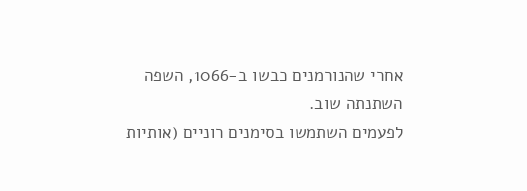אחרי שהנורמנים כבשו ב-1066, השפה השתנתה שוב.
לפעמים השתמשו בסימנים רוניים (אותיות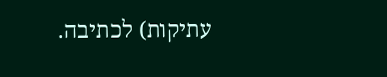עתיקות) לכתיבה.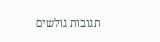תגובות גולשים